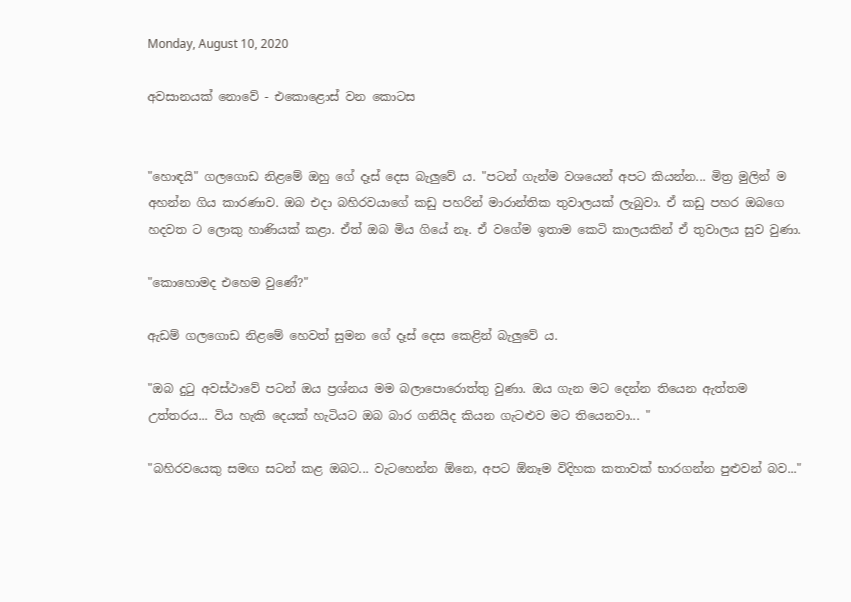Monday, August 10, 2020

අවසානයක් නොවේ - එකොළොස් වන කොටස


"හොඳයි" ගලගොඩ නිළමේ ඔහු ගේ දෑස් දෙස බැලුවේ ය. "පටන් ගැන්ම වශයෙන් අපට කියන්න... මිත්‍ර මුලින් ම අහන්න ගිය කාරණාව. ඔබ එදා බහිරවයාගේ කඩු පහරින් මාරාන්තික තුවාලයක් ලැබුවා. ඒ කඩු පහර ඔබගෙ හදවත ට ලොකු හාණියක් කළා. ඒත් ඔබ මිය ගියේ නෑ. ඒ වගේම ඉතාම කෙටි කාලයකින් ඒ තුවාලය සුව වුණා.

"කොහොමද එහෙම වුණේ?"

ඇඩම් ගලගොඩ නිළමේ හෙවත් සුමන ගේ දෑස් දෙස කෙළින් බැලුවේ ය.

"ඔබ දුටු අවස්ථාවේ පටන් ඔය ප්‍රශ්නය මම බලාපොරොත්තු වුණා. ඔය ගැන මට දෙන්න තියෙන ඇත්තම උත්තරය... විය හැකි දෙයක් හැටියට ඔබ බාර ගනියිද කියන ගැටළුව මට තියෙනවා... "

"බහිරවයෙකු සමඟ සටන් කළ ඔබට... වැටහෙන්න ඕනෙ, අපට ඕනෑම විදිහක කතාවක් භාරගන්න පුළුවන් බව..."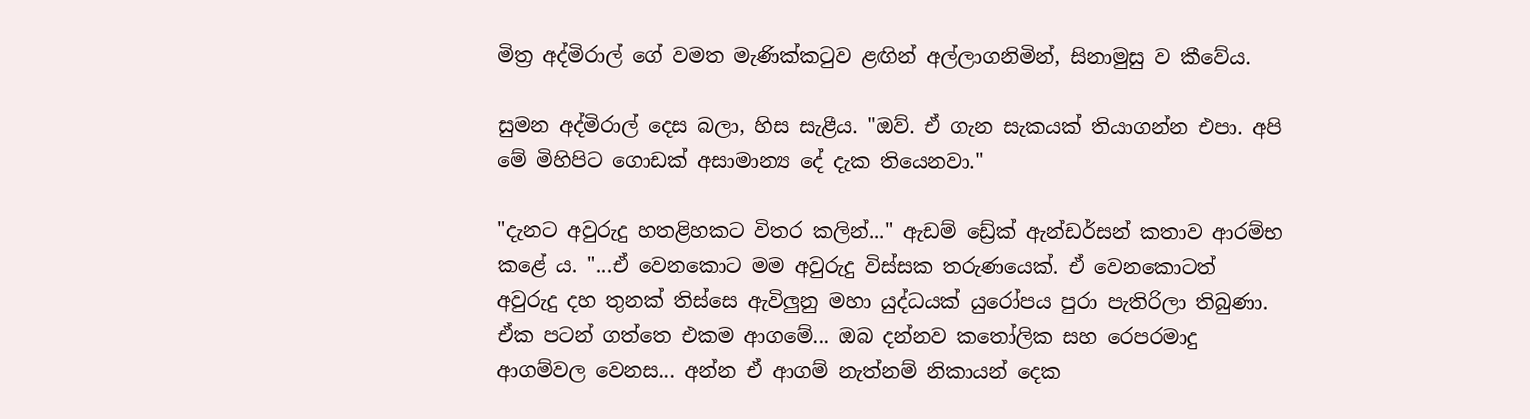මිත්‍ර අද්මිරාල් ගේ වමත මැණික්කටුව ළඟින් අල්ලාගනිමින්, සිනාමුසු ව කීවේය.

සුමන අද්මිරාල් දෙස බලා, හිස සැළීය. "ඔව්. ඒ ගැන සැකයක් තියාගන්න එපා. අපි මේ මිහිපිට ගොඩක් අසාමාන්‍ය දේ දැක තියෙනවා."

"දැනට අවුරුදු හතළිහකට විතර කලින්..." ඇඩම් ඩ්‍රේක් ඇන්ඩර්සන් කතාව ආරම්භ කළේ ය. "...ඒ වෙනකොට මම අවුරුදු විස්සක තරුණයෙක්. ඒ වෙනකොටත් අවුරුදු දහ තුනක් තිස්සෙ ඇවිලුනු මහා යුද්ධයක් යුරෝපය පුරා පැතිරිලා තිබුණා. ඒක පටන් ගත්තෙ එකම ආගමේ... ඔබ දන්නව කතෝලික සහ රෙපරමාදු ආගම්වල වෙනස... අන්න ඒ ආගම් නැත්නම් නිකායන් දෙක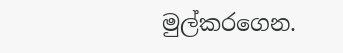මුල්කරගෙන.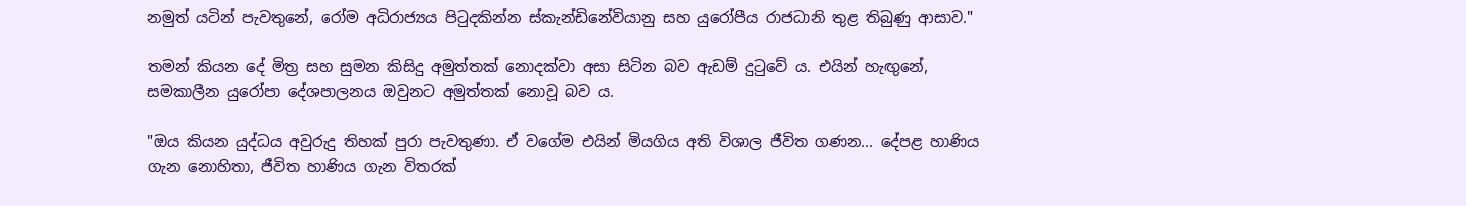නමුත් යටින් පැවතුනේ, රෝම අධිරාජ්‍යය පිටුදකින්න ස්කැන්ඩිනේවියානු සහ යුරෝපීය රාජධානි තුළ තිබුණු ආසාව."

තමන් කියන දේ මිත්‍ර සහ සුමන කිසිදු අමුත්තක් නොදක්වා අසා සිටින බව ඇඩම් දුටුවේ ය. එයින් හැඟුනේ, සමකාලීන යුරෝපා දේශපාලනය ඔවුනට අමුත්තක් නොවූ බව ය.

"ඔය කියන යුද්ධය අවුරුදු තිහක් පුරා පැවතුණා. ඒ වගේම එයින් මියගිය අති විශාල ජීවිත ගණන... දේපළ හාණිය ගැන නොහිතා, ජීවිත හාණිය ගැන විතරක්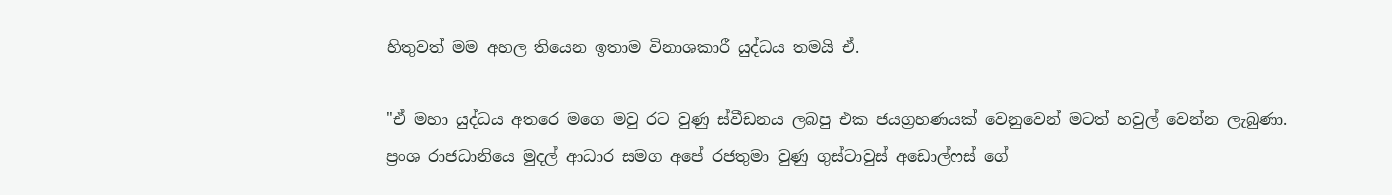හිතුවත් මම අහල තියෙන ඉතාම විනාශකාරී යුද්ධය තමයි ඒ.

"ඒ මහා යුද්ධය අතරෙ මගෙ මවු රට වුණු ස්වීඩනය ලබපු එක ජයග්‍රහණයක් වෙනුවෙන් මටත් හවුල් වෙන්න ලැබුණා. ප්‍රංශ රාජධානියෙ මුදල් ආධාර සමග අපේ රජතුමා වුණු ගුස්ටාවුස් අඩොල්ෆස් ගේ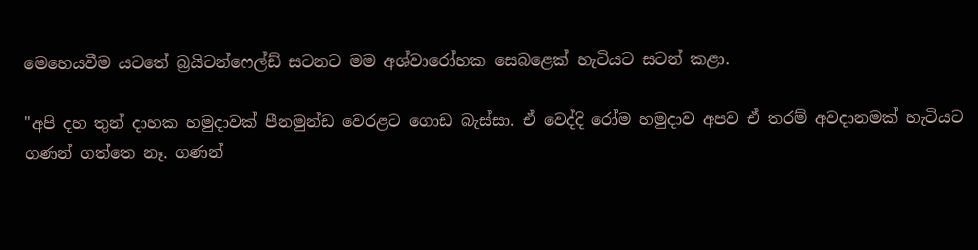මෙහෙයවීම යටතේ බ්‍රයිටන්ෆෙල්ඩ් සටනට මම අශ්වාරෝහක සෙබළෙක් හැටියට සටන් කළා.

"අපි දහ තුන් දාහක හමුදාවක් පීනමුන්ඩ වෙරළට ගොඩ බැස්සා. ඒ වෙද්දි රෝම හමුදාව අපව ඒ තරම් අවදානමක් හැටියට ගණන් ගත්තෙ නෑ. ගණන්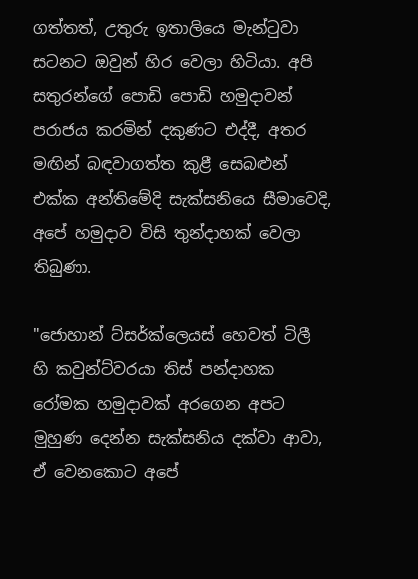ගත්තත්, උතුරු ඉතාලියෙ මැන්ටුවා සටනට ඔවුන් හිර වෙලා හිටියා. අපි සතුරන්ගේ පොඩි පොඩි හමුදාවන් පරාජය කරමින් දකුණට එද්දී, අතර මඟින් බඳවාගත්ත කුළී සෙබළුන් එක්ක අන්තිමේදි සැක්සනියෙ සීමාවෙදි, අපේ හමුදාව විසි තුන්දාහක් වෙලා තිබුණා.

"ජොහාන් ට්සර්ක්ලෙයස් හෙවත් ටිලී හි කවුන්ට්වරයා තිස් පන්දාහක රෝමක හමුදාවක් අරගෙන අපට මුහුණ දෙන්න සැක්සනිය දක්වා ආවා, ඒ වෙනකොට අපේ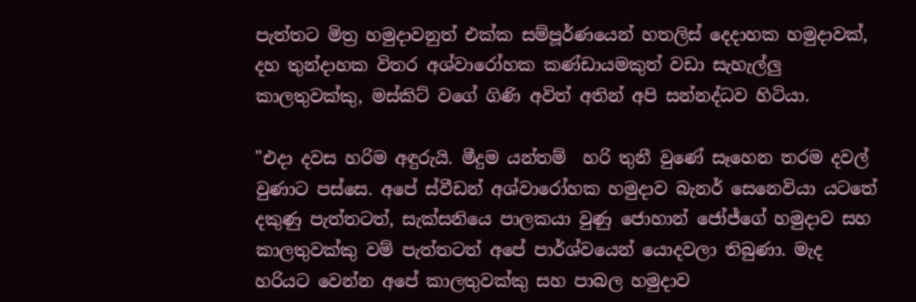පැත්තට මිත්‍ර හමුදාවනුත් එක්ක සම්පූර්ණයෙන් හතලිස් දෙදාහක හමුදාවක්, දහ තුන්දාහක විතර අශ්වාරෝහක කණ්ඩායමකුත් වඩා සැහැල්ලු කාලතුවක්කු, මස්කිට් වගේ ගිණි අවිත් අතින් අපි සන්නද්ධව හිටියා.

"එදා දවස හරිම අඳුරුයි. මීදුම යන්තම්  හරි තුනී වුණේ සෑහෙන තරම දවල් වුණාට පස්සෙ. අපේ ස්වීඩන් අශ්වාරෝහක හමුදාව බැනර් සෙනෙවියා යටතේ දකුණු පැත්තටත්, සැක්සනියෙ පාලකයා වුණු ජොහාන් ජෝජ්ගේ හමුදාව සහ කාලතුවක්කු වම් පැත්තටත් අපේ පාර්ශ්වයෙන් යොදවලා තිබුණා. මැද හරියට වෙන්න අ‌පේ කාලතුවක්කු සහ පාබල හමුදාව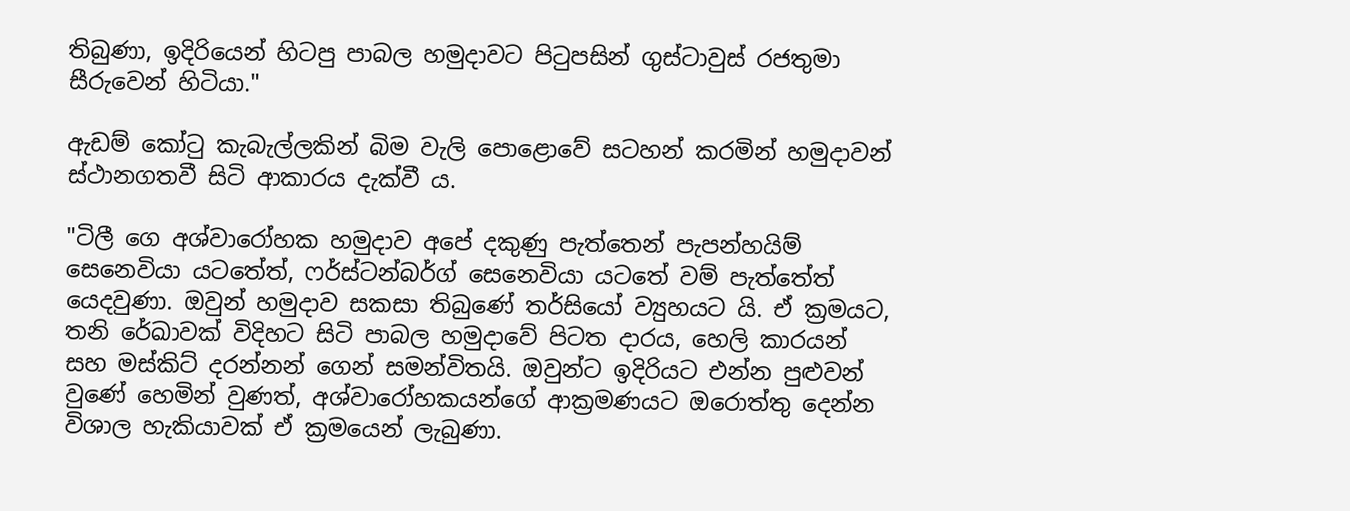තිබුණා, ඉදිරියෙන් හිටපු පාබල හමුදාවට පිටුපසින් ගුස්ටාවුස් රජතුමා සීරුවෙන් හිටියා."

ඇඩම් කෝටු කැබැල්ලකින් බිම වැලි පොළොවේ සටහන් කරමින් හමුදාවන් ස්ථානගතවී සිටි ආකාරය දැක්වී ය.

"ටිලී ගෙ අශ්වාරෝහක හමුදාව අපේ දකුණු පැත්තෙන් පැපන්හයිම් සෙනෙවියා යටතේත්, ෆර්ස්ටන්බර්ග් සෙනෙවියා යටතේ වම් පැත්තේත් යෙදවුණා. ඔවුන් හමුදාව සකසා තිබුණේ තර්සියෝ ව්‍යුහයට යි. ඒ ක්‍රමයට, තනි රේඛාවක් විදිහට සිටි පාබල හමුදාවේ පිටත දාරය, හෙලි කාරයන් සහ මස්කිට් දරන්නන් ගෙන් සමන්විතයි. ඔවුන්ට ඉදිරියට එන්න පුළුවන් වුණේ හෙමින් වුණත්, අශ්වාරෝහකයන්ගේ ආක්‍රමණයට ඔරොත්තු දෙන්න විශාල හැකියාවක් ඒ ක්‍රමයෙන් ලැබුණා.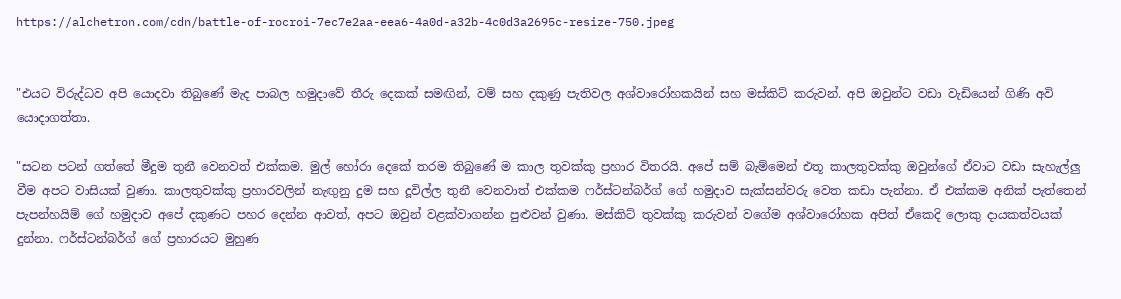https://alchetron.com/cdn/battle-of-rocroi-7ec7e2aa-eea6-4a0d-a32b-4c0d3a2695c-resize-750.jpeg


"එයට විරුද්ධව අපි යොදවා තිබුණේ මැද පාබල හමුදාවේ තීරු දෙකක් සමඟින්, වම් සහ දකුණු පැතිවල අශ්වාරෝහකයින් සහ මස්කිට් කරුවන්. අපි ඔවුන්ට වඩා වැඩියෙන් ගිණි අවි යොදාගත්තා.

"සටන පටන් ගත්තේ මීදුම තුනී වෙනවත් එක්කම. මුල් හෝරා දෙකේ තරම තිබුණේ ම කාල තුවක්කු ප්‍රහාර විතරයි. අපේ සම් බැම්මෙන් එතූ කාලතුවක්කු ඔවුන්ගේ ඒවාට වඩා සැහැල්ලු වීම අපට වාසියක් වුණා. කාලතුවක්කු ප්‍රහාරවලින් නැඟුනු දුම සහ දූවිල්ල තුනී වෙනවාත් එක්කම ෆර්ස්ටන්බර්ග් ගේ හමුදාව සැක්සන්වරු වෙත කඩා පැන්නා. ඒ එක්කම අනික් පැත්තෙන් පැපන්හයිම් ගේ හමුදාව අපේ දකුණට පහර දෙන්න ආවත්, අපට ඔවුන් වළක්වාගන්න පුළුවන් වුණා. මස්කිට් තුවක්කු කරුවන් වගේම අශ්වාරෝහක අපිත් ඒකෙදි ලොකු දායකත්වයක් දුන්නා. ෆර්ස්ටන්බර්ග් ගේ ප්‍රහාරයට මුහුණ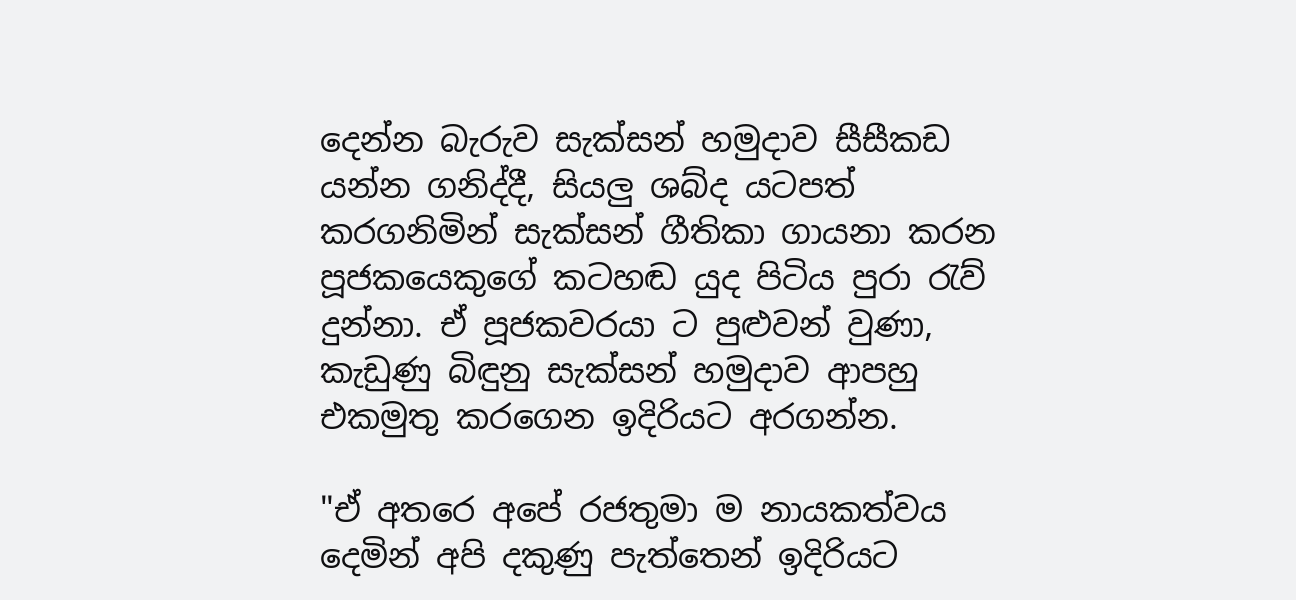දෙන්න බැරුව සැක්සන් හමුදාව සීසීකඩ යන්න ගනිද්දී, සියලු ශබ්ද යටපත් කරගනිමින් සැක්සන් ගීතිකා ගායනා කරන පූජකයෙකුගේ කටහඬ යුද පිටිය පුරා රැව් දුන්නා. ඒ පූජකවරයා ට පුළුවන් වුණා, කැඩුණු බිඳුනු සැක්සන් හමුදාව ආපහු එකමුතු කරගෙන ඉදිරියට අරගන්න.

"ඒ අතරෙ අපේ රජතුමා ම නායකත්වය දෙමින් අපි දකුණු පැත්තෙන් ඉදිරියට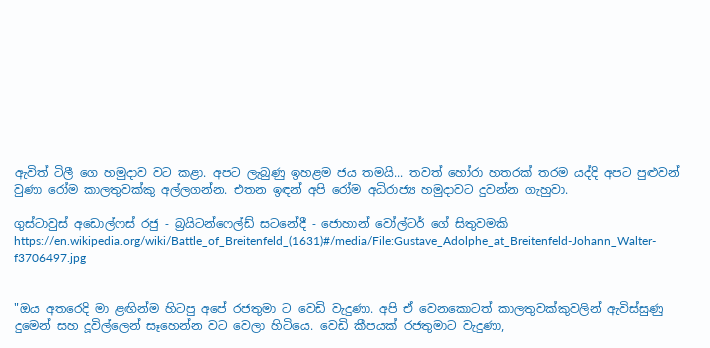ඇවිත් ටිලී ගෙ හමුදාව වට කළා. අපට ලැබුණු ඉහළම ජය තමයි... තවත් හෝරා හතරක් තරම යද්දි අපට පුළුවන් වුණා රෝම කාලතුවක්කු අල්ලගන්න. එතන ඉඳන් අපි රෝම අධිරාජ්‍ය හමුදාවට දුවන්න ගැහුවා.

ගුස්ටාවුස් අඩොල්ෆස් රජු - බ්‍රයිටන්ෆෙල්ඩ් සටනේදී - ජොහාන් වෝල්ටර් ගේ සිතුවමකි
https://en.wikipedia.org/wiki/Battle_of_Breitenfeld_(1631)#/media/File:Gustave_Adolphe_at_Breitenfeld-Johann_Walter-f3706497.jpg


"ඔය අතරෙදි මා ළඟින්ම හිටපු අපේ රජතුමා ට වෙඩි වැදුණා. අපි ඒ වෙනකොටත් කාලතුවක්කුවලින් ඇවිස්සුණු දුමෙන් සහ දූවිල්ලෙන් සෑහෙන්න වට වෙලා හිටියෙ. වෙඩි කීපයක් රජතුමාට වැදුණා,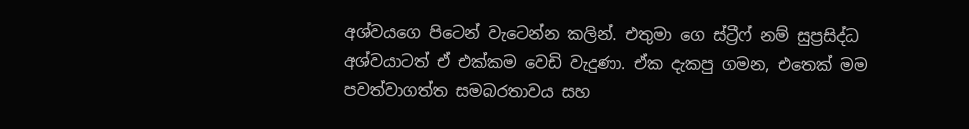අශ්වයගෙ පිටෙන් වැටෙන්න කලින්. එතුමා ගෙ ස්ට්‍රීෆ් නම් සුප්‍රසිද්ධ අශ්වයාටත් ඒ එක්කම වෙඩි වැදුණා. ඒක දැකපු ගමන, එතෙක් මම පවත්වාගත්ත සමබරතාවය සහ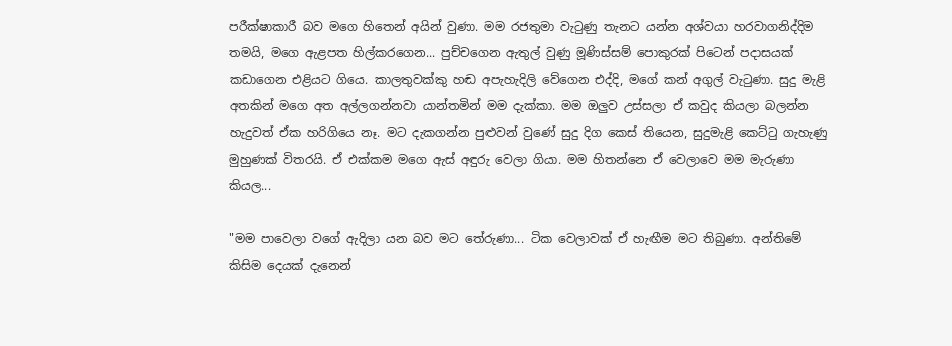පරීක්ෂාකාරී බව මගෙ හිතෙන් අයින් වුණා. මම රජතුමා වැටුණු තැනට යන්න අශ්වයා හරවාගනිද්දිම තමයි, මගෙ ඇළපත හිල්කරගෙන... පුච්චගෙන ඇතුල් වුණු මූණිස්සම් පොකුරක් පිටෙන් පදාසයක් කඩාගෙන එළියට ගියෙ. කාලතුවක්කු හඬ අපැහැදිලි වේගෙන එද්දි, මගේ කන් අගුල් වැටුණා. සුදු මැළි අතකින් මගෙ අත අල්ලගන්නවා යාන්තමින් මම දැක්කා. මම ඔලුව උස්සලා ඒ කවුද කියලා බලන්න හැදුවත් ඒක හරිගියෙ නෑ. මට දැකගන්න පුළුවන් වුණේ සුදු දිග කෙස් තියෙන, සුදුමැළි කෙට්ටු ගැහැණු මුහුණක් විතරයි. ඒ එක්කම මගෙ ඇස් අඳුරු වෙලා ගියා. මම හිතන්නෙ ඒ වෙලාවෙ මම මැරුණා කියල...

"මම පාවෙලා වගේ ඇදිලා යන බව මට තේරුණා... ටික වෙලාවක් ඒ හැඟීම මට තිබුණා. අන්තිමේ කිසිම දෙයක් දැනෙන්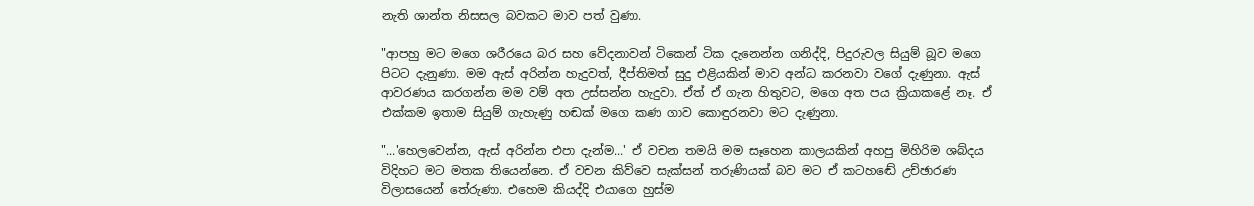නැති ශාන්ත නිසසල බවකට මාව පත් වුණා.

"ආපහු මට මගෙ ශරීරයෙ බර සහ වේදනාවන් ටිකෙන් ටික දැනෙන්න ගනිද්දි, පිදුරුවල සියුම් බූව මගෙ පිටට දැනුණා. මම ඇස් අරින්න හැදුවත්, දීප්තිමත් සුදු එළියකින් මාව අන්ධ කරනවා වගේ දැණුනා. ඇස් ආවරණය කරගන්න මම වම් අත උස්සන්න හැදුවා. ඒත් ඒ ගැන හිතුවට, මගෙ අත පය ක්‍රියාකළේ නෑ. ඒ එක්කම ඉතාම සියුම් ගැහැණු හඬක් මගෙ කණ ගාව කොඳුරනවා මට දැණුනා.

"...'හෙලවෙන්න, ඇස් අරින්න එපා දැන්ම...' ඒ වචන තමයි මම සෑහෙන කාලයකින් අහපු මිහිරිම ශබ්දය විදිහට මට මතක තියෙන්නෙ. ඒ වචන කිව්වෙ සැක්සන් තරුණියක් බව මට ඒ කටහඬේ උච්ඡාරණ විලාසයෙන් තේරුණා. එහෙම කියද්දි එයාගෙ හුස්ම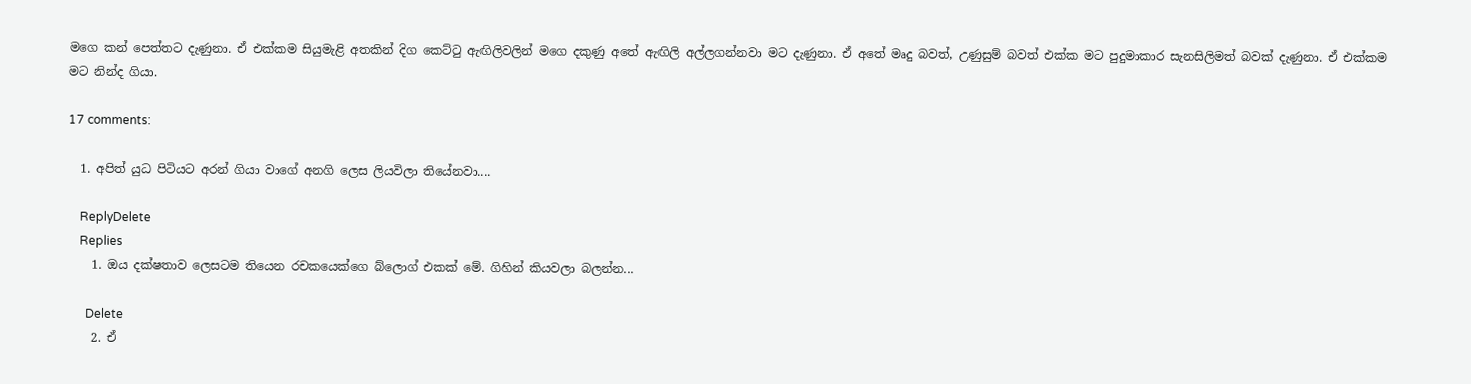මගෙ කන් පෙත්තට දැණුනා. ඒ එක්කම සියුමැළි අතකින් දිග කෙට්ටු ඇඟිලිවලින් මගෙ දකුණු අතේ ඇඟිලි අල්ලගන්නවා මට දැණුනා. ඒ අතේ මෘදු බවත්, උණුසුම් බවත් එක්ක මට පුදුමාකාර සැනසිලිමත් බවක් දැණුනා. ඒ එක්කම මට නින්ද ගියා.

17 comments:

  1. අපිත් යුධ පිටියට අරන් ගියා වාගේ අනගි ලෙස ලියවිලා තියේනවා....

    ReplyDelete
    Replies
    1. ඔය දක්ෂතාව ලෙසටම තියෙන රචකයෙක්ගෙ බ්ලොග් එකක් මේ. ගිහින් කියවලා බලන්න...

      Delete
    2. ඒ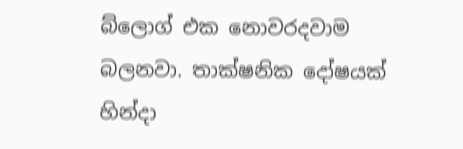බ්ලොග් එක නොවරදවාම බලනවා. තාක්ෂනික දෝෂයක් හින්දා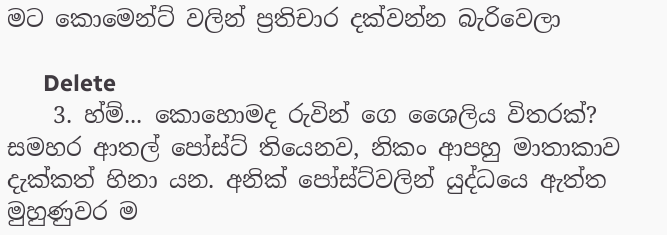මට කොමෙන්ට් වලින් ප්‍රතිචාර දක්වන්න බැරිවෙලා

      Delete
    3. හ්ම්... කොහොමද රුවින් ගෙ ශෛලිය විතරක්? සමහර ආතල් පෝස්ට් තියෙනව, නිකං ආපහු මාතාකාව දැක්කත් හිනා යන. අනික් පෝස්ට්වලින් යුද්ධයෙ ඇත්ත මුහුණුවර ම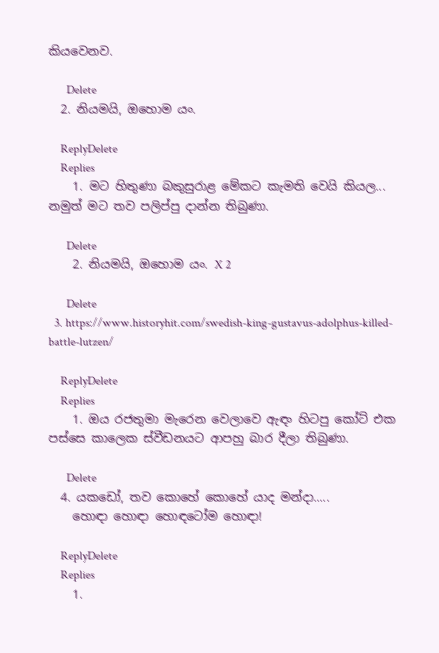කියවෙනව.

      Delete
  2. නියමයි, ඔහොම යං.

    ReplyDelete
    Replies
    1. මට හිතුණා බකුසුරාළ මේකට කැමති වෙයි කියල... නමුත් මට තව පලිප්පු දාන්න තිබුණා.

      Delete
    2. නියමයි, ඔහොම යං. X 2

      Delete
  3. https://www.historyhit.com/swedish-king-gustavus-adolphus-killed-battle-lutzen/

    ReplyDelete
    Replies
    1. ඔය රජතුමා මැරෙන වෙලාවෙ ඇඳං හිටපු කෝට් එක පස්සෙ කාලෙක ස්වීඩනයට ආපහු බාර දීලා තිබුණා.

      Delete
  4. යකඩෝ, තව කොහේ කොහේ යාද මන්දා.....
    හොඳා හොඳා හොඳටෝම හොඳා!

    ReplyDelete
    Replies
    1.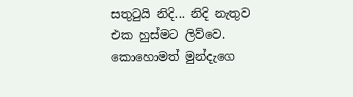සතුටුයි නිදි... නිදි නැතුව එක හුස්මට ලිව්වෙ. කොහොමත් මුන්දැගෙ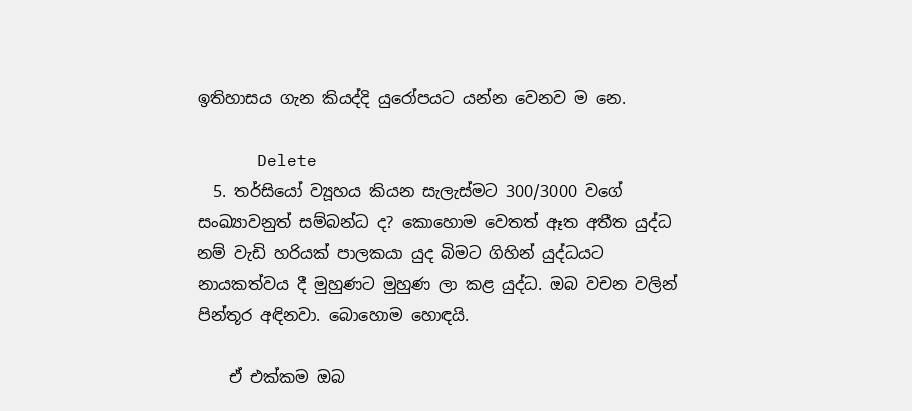ඉතිහාසය ගැන කියද්දි යුරෝපයට යන්න වෙනව ම නෙ.

      Delete
  5. තර්සියෝ ව්‍යූහය කියන සැලැස්මට 300/3000 වගේ සංඛ්‍යාවනුත් සම්බන්ධ ද? කොහොම වෙතත් ඈත අතීත යුද්ධ නම් වැඩි හරියක් පාලකයා යුද බිමට ගිහින් යුද්ධයට නායකත්වය දී මුහුණට මුහුණ ලා කළ යුද්ධ. ඔබ වචන වලින් පින්තූර අඳිනවා. බොහොම හොඳයි.

    ඒ එක්කම ඔබ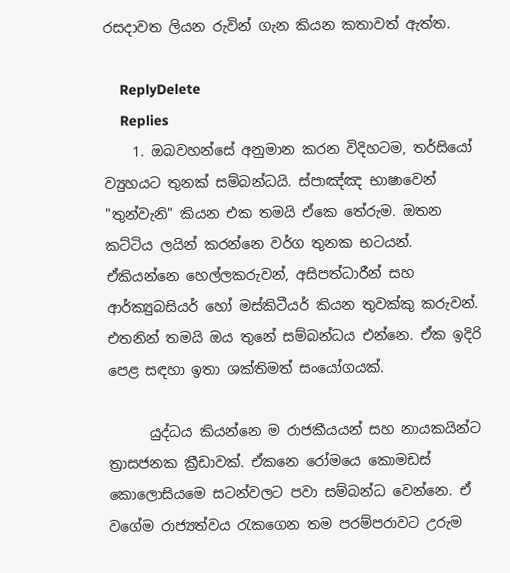රසදාවත ලියන රුවින් ගැන කියන කතාවත් ඇත්ත.

    ReplyDelete
    Replies
    1. ඔබවහන්සේ අනුමාන කරන විදිහටම, තර්සියෝ ව්‍යුහයට තුනක් සම්බන්ධයි. ස්පාඤ්ඤ භාෂාවෙන් "තුන්වැනි" කියන එක තමයි ඒකෙ තේරුම. ඔතන කට්ටිය ලයින් කරන්නෙ වර්ග තුනක භටයන්. ඒකියන්නෙ හෙල්ලකරුවන්, අසිපත්ධාරීන් සහ ආර්ක්‍යුබසියර් හෝ මස්කිටීයර් කියන තුවක්කු කරුවන්. එතනින් තමයි ඔය තුනේ සම්බන්ධය එන්නෙ. ඒක ඉදිරි පෙළ සඳහා ඉතා ශක්තිමත් සංයෝගයක්.

      යුද්ධය කියන්නෙ ම රාජකීයයන් සහ නායකයින්ට ත්‍රාසජනක ක්‍රීඩාවක්. ඒකනෙ රෝමයෙ කොමඩස් කොලොසියමෙ සටන්වලට පවා සම්බන්ධ වෙන්නෙ. ඒ වගේම රාජ්‍යත්වය රැකගෙන තම පරම්පරාවට උරුම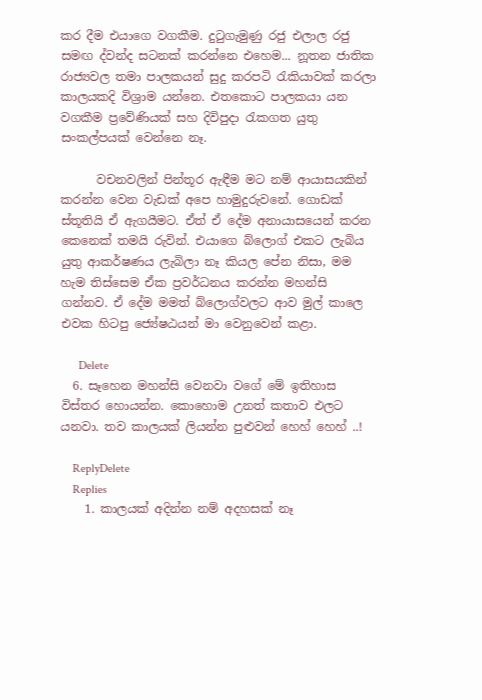කර දීම එයාගෙ වගකීම. දුටුගැමුණු රජු එලාල රජු සමඟ ද්වන්ද සටනක් කරන්නෙ එහෙම... නූතන ජාතික රාජ්‍යවල තමා පාලකයන් සුදු කරපටි රැකියාවක් කරලා කාලයකදි විශ්‍රාම යන්නෙ. එතකොට පාලකයා යන වගකීම ප්‍රවේණියක් සහ දිවිපුදා රැකගත යුතු සංකල්පයක් වෙන්නෙ නෑ.

      වචනවලින් පින්තූර ඇඳීම මට නම් ආයාසයකින් කරන්න වෙන වැඩක් අපෙ හාමුදුරුවනේ. ගොඩක් ස්තූතියි ඒ ඇගයීමට. ඒත් ඒ දේම අනායාසයෙන් කරන කෙනෙක් තමයි රුවින්. එයාගෙ බ්ලොග් එකට ලැබිය යුතු ආකර්ෂණය ලැබිලා නෑ කියල පේන නිසා, මම හැම තිස්සෙම ඒක ප්‍රවර්ධනය කරන්න මහන්සි ගන්නව. ඒ දේම මමත් බ්ලොග්වලට ආව මුල් කාලෙ එවක හිටපු ජ්‍යේෂඨයන් මා වෙනුවෙන් කළා.

      Delete
  6. සෑහෙන මහන්සි වෙනවා වගේ මේ ඉතිහාස විස්තර හොයන්න. කොහොම උනත් කතාව එලට යනවා. තව කාලයක් ලියන්න පුළුවන් හෙහ් හෙහ් ..!

    ReplyDelete
    Replies
    1. කාලයක් අදින්න නම් අදහසක් නෑ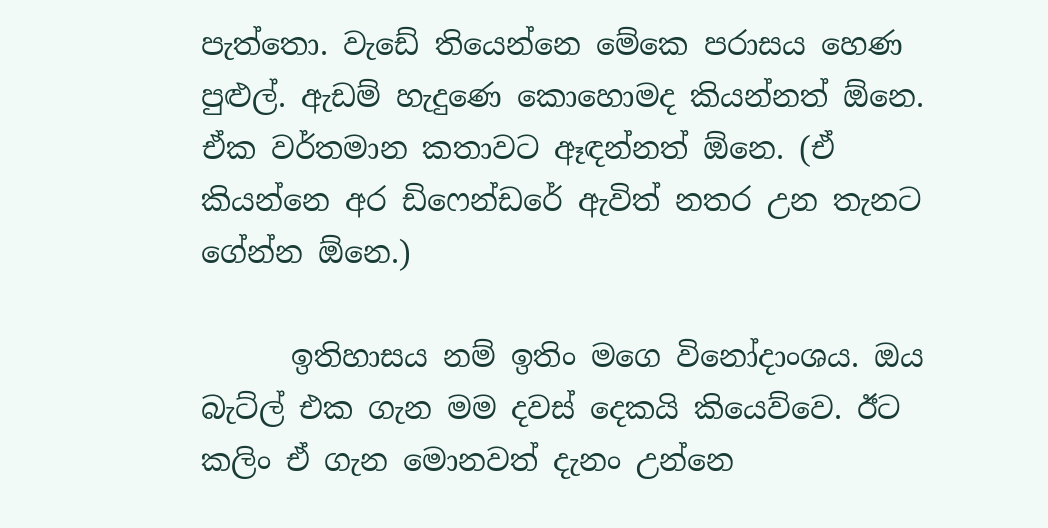පැත්තො. වැඩේ තියෙන්නෙ මේකෙ පරාසය හෙණ පුළුල්. ඇඩම් හැදුණෙ කොහොමද කියන්නත් ඕනෙ. ඒක වර්තමාන කතාවට ඈඳන්නත් ඕනෙ. (ඒ කියන්නෙ අර ඩිෆෙන්ඩරේ ඇවිත් නතර උන තැනට ගේන්න ඕනෙ.)

      ඉතිහාසය නම් ඉතිං මගෙ විනෝදාංශය. ඔය බැට්ල් එක ගැන මම දවස් දෙකයි කියෙව්වෙ. ඊට කලිං ඒ ගැන මොනවත් දැනං උන්නෙ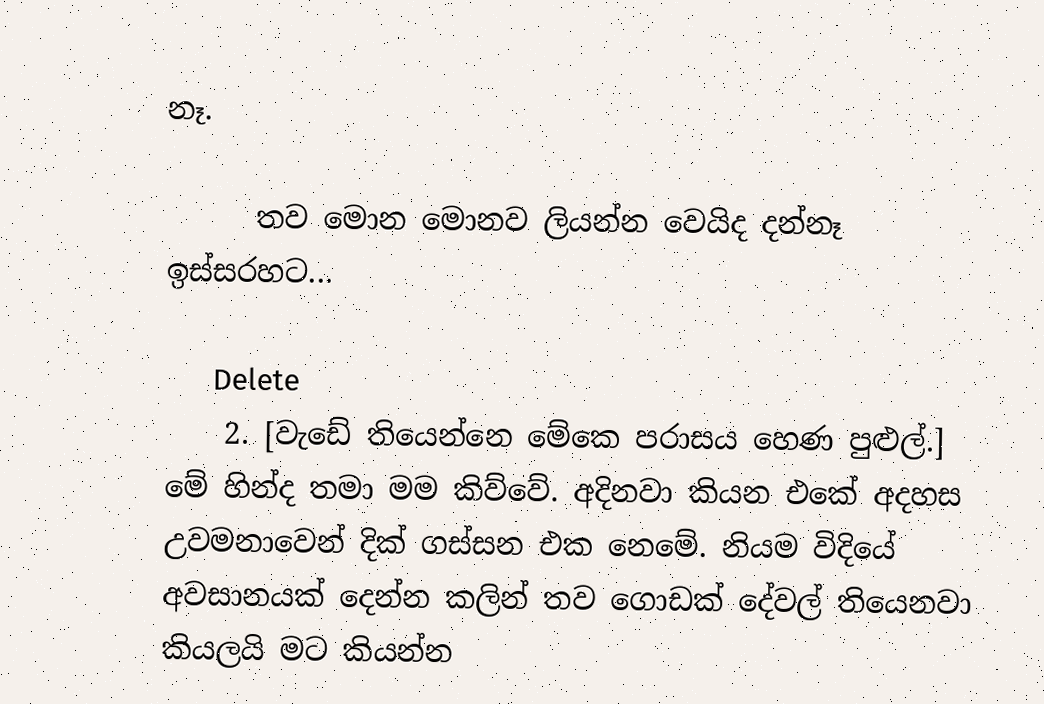නෑ.

      තව මොන මොනව ලියන්න වෙයිද දන්නෑ ඉස්සරහට...

      Delete
    2. [වැඩේ තියෙන්නෙ මේකෙ පරාසය හෙණ පුළුල්.] මේ හින්ද තමා මම කිව්වේ. අදිනවා කියන එකේ අදහස උවමනාවෙන් දික් ගස්සන එක නෙමේ. නියම විදියේ අවසානයක් දෙන්න කලින් තව ගොඩක් දේවල් තියෙනවා කියලයි මට කියන්න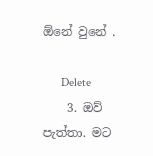ඕනේ වුනේ .

      Delete
    3. ඔව් පැත්තා. මට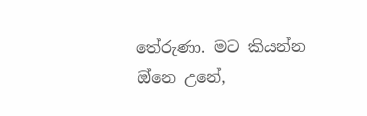තේරුණා. මට කියන්න ඔ්නෙ උනේ,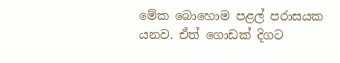මේක බොහොම පළල් පරාසයක යනව. ඒත් ගොඩක් දිගට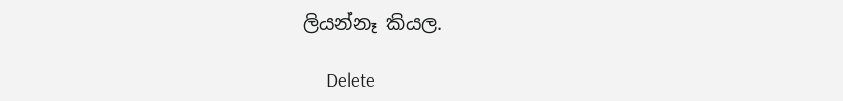ලියන්නෑ කියල.

      Delete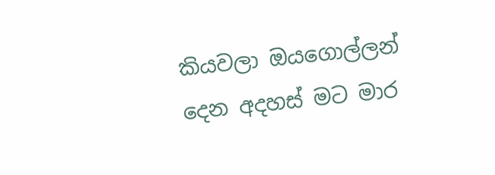කියවලා ඔයගොල්ලන් දෙන අදහස් මට මාර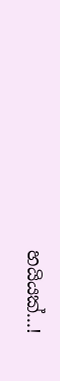හයියක්...!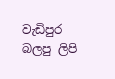වැඩිපුර බලපු ලිපි